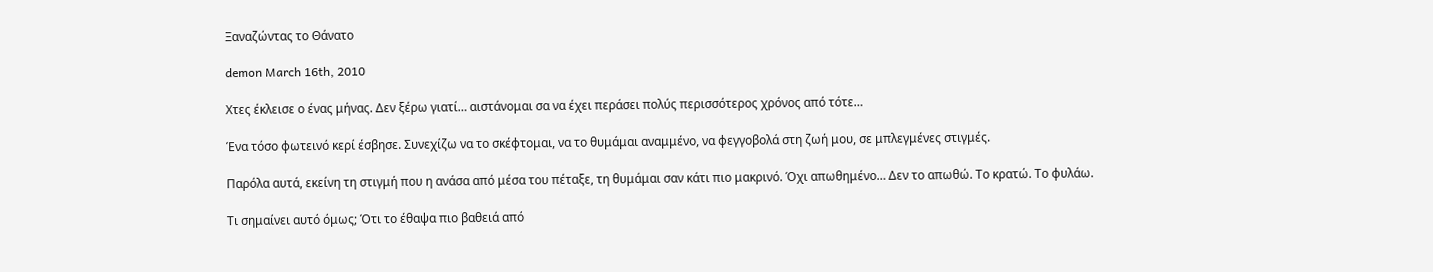Ξαναζώντας το Θάνατο

demon March 16th, 2010

Χτες έκλεισε ο ένας μήνας. Δεν ξέρω γιατί… αιστάνομαι σα να έχει περάσει πολύς περισσότερος χρόνος από τότε…

Ένα τόσο φωτεινό κερί έσβησε. Συνεχίζω να το σκέφτομαι, να το θυμάμαι αναμμένο, να φεγγοβολά στη ζωή μου, σε μπλεγμένες στιγμές.

Παρόλα αυτά, εκείνη τη στιγμή που η ανάσα από μέσα του πέταξε, τη θυμάμαι σαν κάτι πιο μακρινό. Όχι απωθημένο… Δεν το απωθώ. Το κρατώ. Το φυλάω.

Τι σημαίνει αυτό όμως; Ότι το έθαψα πιο βαθειά από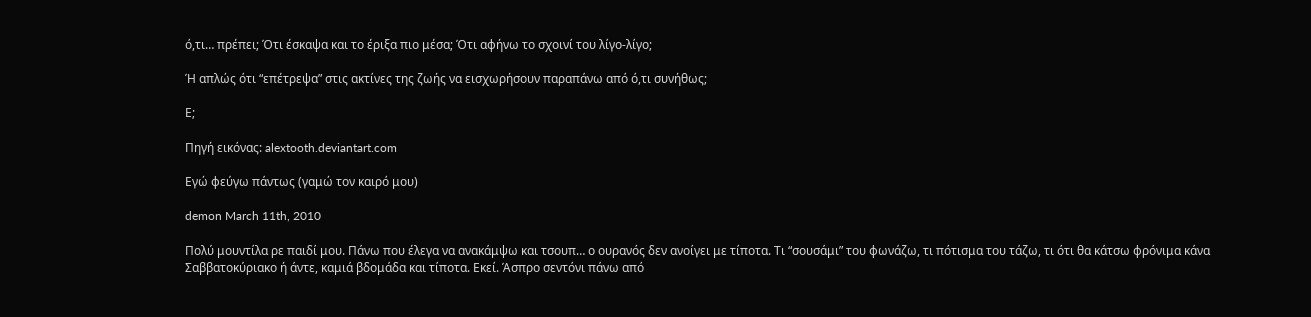ό,τι… πρέπει; Ότι έσκαψα και το έριξα πιο μέσα; Ότι αφήνω το σχοινί του λίγο-λίγο;

Ή απλώς ότι “επέτρεψα” στις ακτίνες της ζωής να εισχωρήσουν παραπάνω από ό,τι συνήθως;

Ε;

Πηγή εικόνας: alextooth.deviantart.com

Εγώ φεύγω πάντως (γαμώ τον καιρό μου)

demon March 11th, 2010

Πολύ μουντίλα ρε παιδί μου. Πάνω που έλεγα να ανακάμψω και τσουπ… ο ουρανός δεν ανοίγει με τίποτα. Τι “σουσάμι” του φωνάζω, τι πότισμα του τάζω, τι ότι θα κάτσω φρόνιμα κάνα Σαββατοκύριακο ή άντε, καμιά βδομάδα και τίποτα. Εκεί. Άσπρο σεντόνι πάνω από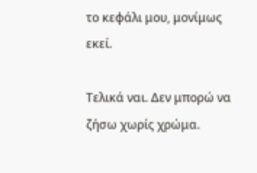το κεφάλι μου, μονίμως εκεί.

Τελικά ναι. Δεν μπορώ να ζήσω χωρίς χρώμα.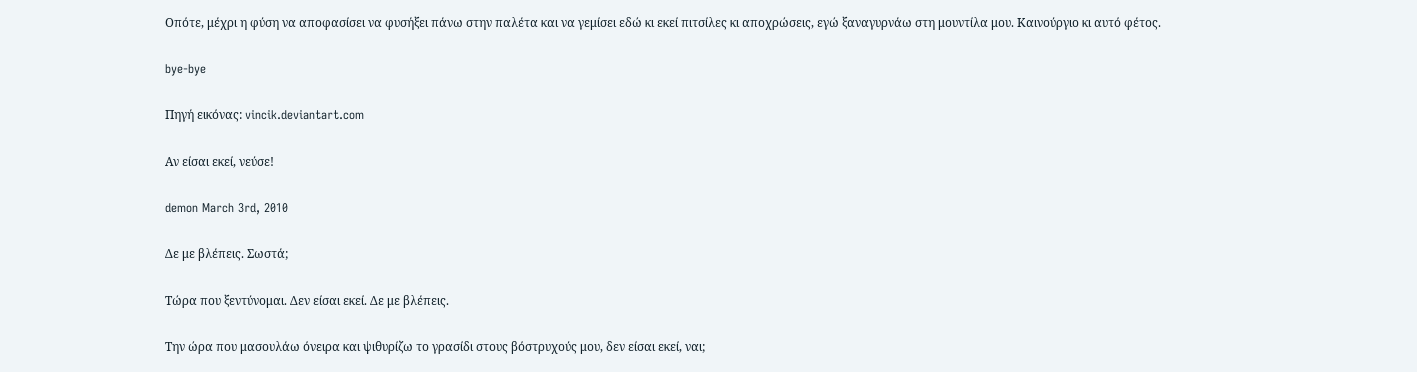Οπότε, μέχρι η φύση να αποφασίσει να φυσήξει πάνω στην παλέτα και να γεμίσει εδώ κι εκεί πιτσίλες κι αποχρώσεις, εγώ ξαναγυρνάω στη μουντίλα μου. Καινούργιο κι αυτό φέτος.

bye-bye

Πηγή εικόνας: vincik.deviantart.com

Αν είσαι εκεί, νεύσε!

demon March 3rd, 2010

Δε με βλέπεις. Σωστά;

Τώρα που ξεντύνομαι. Δεν είσαι εκεί. Δε με βλέπεις.

Την ώρα που μασουλάω όνειρα και ψιθυρίζω το γρασίδι στους βόστρυχούς μου, δεν είσαι εκεί, ναι;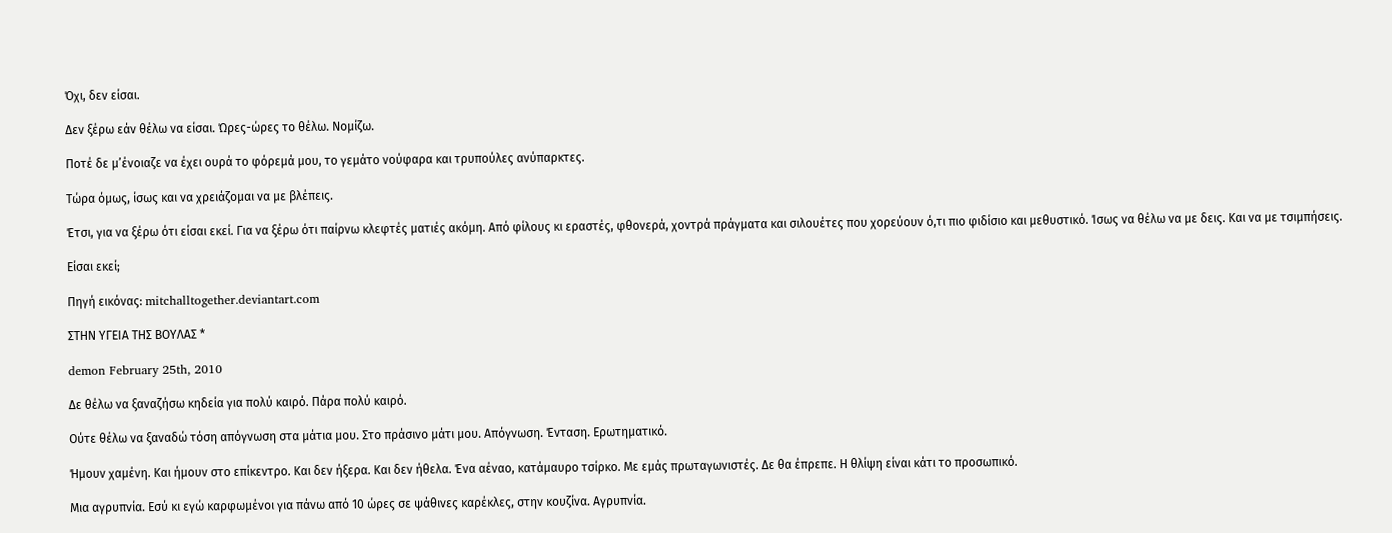Όχι, δεν είσαι.

Δεν ξέρω εάν θέλω να είσαι. Ώρες-ώρες το θέλω. Νομίζω.

Ποτέ δε μ’ένοιαζε να έχει ουρά το φόρεμά μου, το γεμάτο νούφαρα και τρυπούλες ανύπαρκτες.

Τώρα όμως, ίσως και να χρειάζομαι να με βλέπεις.

Έτσι, για να ξέρω ότι είσαι εκεί. Για να ξέρω ότι παίρνω κλεφτές ματιές ακόμη. Από φίλους κι εραστές, φθονερά, χοντρά πράγματα και σιλουέτες που χορεύουν ό,τι πιο φιδίσιο και μεθυστικό. Ίσως να θέλω να με δεις. Και να με τσιμπήσεις.

Είσαι εκεί;

Πηγή εικόνας: mitchalltogether.deviantart.com

ΣΤΗΝ ΥΓΕΙΑ ΤΗΣ ΒΟΥΛΑΣ *

demon February 25th, 2010

Δε θέλω να ξαναζήσω κηδεία για πολύ καιρό. Πάρα πολύ καιρό.

Ούτε θέλω να ξαναδώ τόση απόγνωση στα μάτια μου. Στο πράσινο μάτι μου. Απόγνωση. Ένταση. Ερωτηματικό.

Ήμουν χαμένη. Και ήμουν στο επίκεντρο. Και δεν ήξερα. Και δεν ήθελα. Ένα αέναο, κατάμαυρο τσίρκο. Με εμάς πρωταγωνιστές. Δε θα έπρεπε. Η θλίψη είναι κάτι το προσωπικό.

Μια αγρυπνία. Εσύ κι εγώ καρφωμένοι για πάνω από 10 ώρες σε ψάθινες καρέκλες, στην κουζίνα. Αγρυπνία.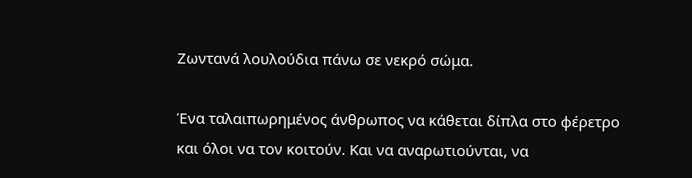Ζωντανά λουλούδια πάνω σε νεκρό σώμα.

Ένα ταλαιπωρημένος άνθρωπος να κάθεται δίπλα στο φέρετρο και όλοι να τον κοιτούν. Και να αναρωτιούνται, να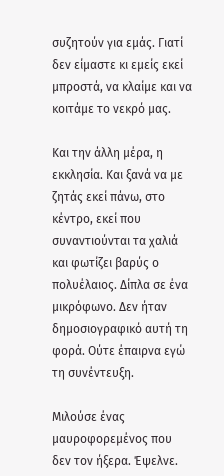συζητούν για εμάς. Γιατί δεν είμαστε κι εμείς εκεί μπροστά, να κλαίμε και να κοιτάμε το νεκρό μας.

Και την άλλη μέρα, η εκκλησία. Και ξανά να με ζητάς εκεί πάνω, στο κέντρο, εκεί που συναντιούνται τα χαλιά και φωτίζει βαρύς ο πολυέλαιος. Δίπλα σε ένα μικρόφωνο. Δεν ήταν δημοσιογραφικό αυτή τη φορά. Ούτε έπαιρνα εγώ τη συνέντευξη.

Μιλούσε ένας μαυροφορεμένος που δεν τον ήξερα. Έψελνε.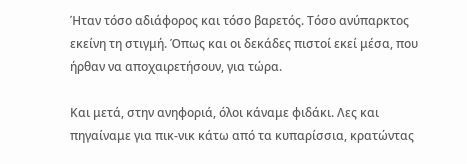Ήταν τόσο αδιάφορος και τόσο βαρετός. Τόσο ανύπαρκτος εκείνη τη στιγμή. Όπως και οι δεκάδες πιστοί εκεί μέσα, που ήρθαν να αποχαιρετήσουν, για τώρα.

Και μετά, στην ανηφοριά, όλοι κάναμε φιδάκι. Λες και πηγαίναμε για πικ-νικ κάτω από τα κυπαρίσσια, κρατώντας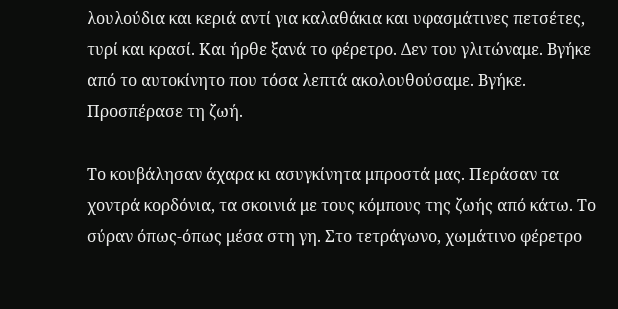λουλούδια και κεριά αντί για καλαθάκια και υφασμάτινες πετσέτες, τυρί και κρασί. Και ήρθε ξανά το φέρετρο. Δεν του γλιτώναμε. Βγήκε από το αυτοκίνητο που τόσα λεπτά ακολουθούσαμε. Βγήκε. Προσπέρασε τη ζωή.

Το κουβάλησαν άχαρα κι ασυγκίνητα μπροστά μας. Περάσαν τα χοντρά κορδόνια, τα σκοινιά με τους κόμπους της ζωής από κάτω. Το σύραν όπως-όπως μέσα στη γη. Στο τετράγωνο, χωμάτινο φέρετρο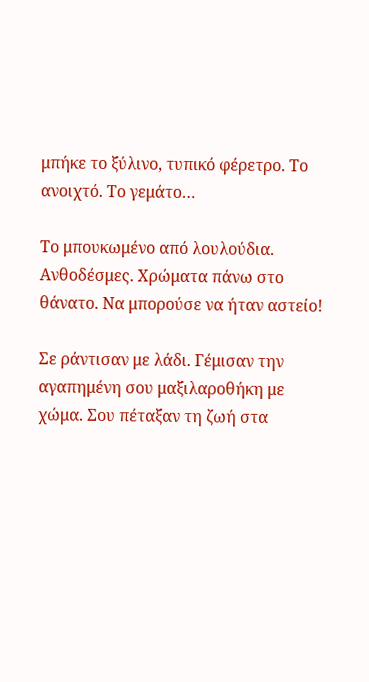μπήκε το ξύλινο, τυπικό φέρετρο. Το ανοιχτό. Το γεμάτο…

Το μπουκωμένο από λουλούδια. Ανθοδέσμες. Χρώματα πάνω στο θάνατο. Να μπορούσε να ήταν αστείο!

Σε ράντισαν με λάδι. Γέμισαν την αγαπημένη σου μαξιλαροθήκη με χώμα. Σου πέταξαν τη ζωή στα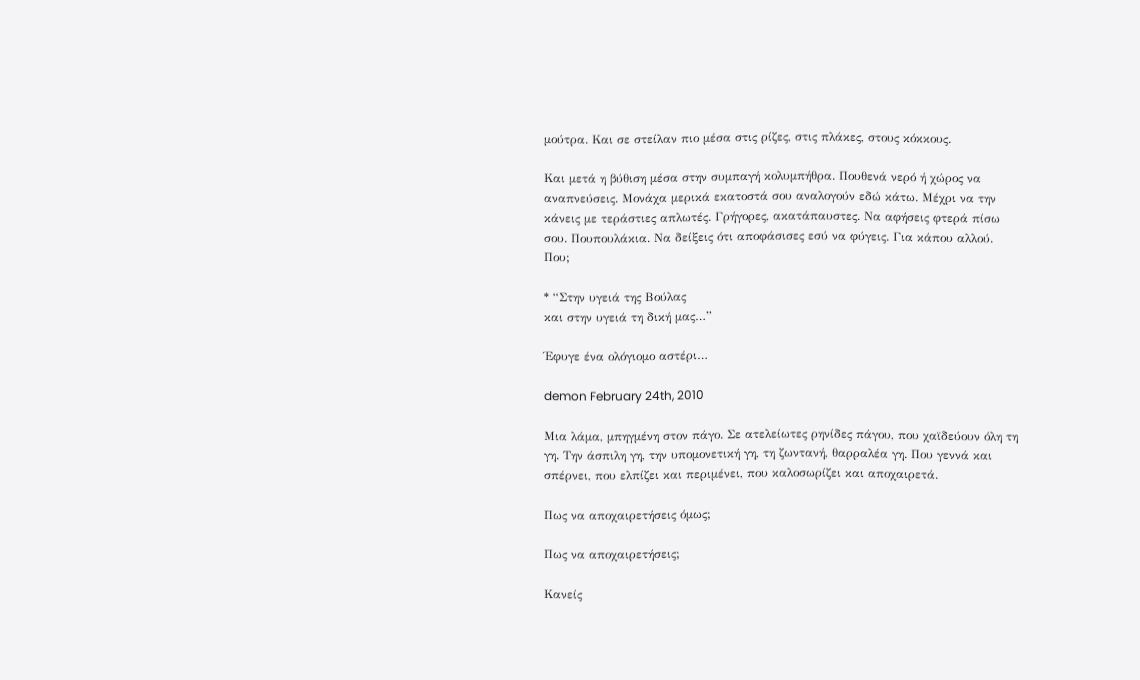μούτρα. Και σε στείλαν πιο μέσα στις ρίζες, στις πλάκες, στους κόκκους.

Και μετά η βύθιση μέσα στην συμπαγή κολυμπήθρα. Πουθενά νερό ή χώρος να αναπνεύσεις. Μονάχα μερικά εκατοστά σου αναλογούν εδώ κάτω. Μέχρι να την κάνεις με τεράστιες απλωτές. Γρήγορες, ακατάπαυστες. Να αφήσεις φτερά πίσω σου. Πουπουλάκια. Να δείξεις ότι αποφάσισες εσύ να φύγεις. Για κάπου αλλού. Που;

* “Στην υγειά της Βούλας
και στην υγειά τη δική μας…”

Έφυγε ένα ολόγιομο αστέρι…

demon February 24th, 2010

Μια λάμα, μπηγμένη στον πάγο. Σε ατελείωτες ρηνίδες πάγου, που χαϊδεύουν όλη τη γη. Την άσπιλη γη, την υπομονετική γη, τη ζωντανή, θαρραλέα γη. Που γεννά και σπέρνει, που ελπίζει και περιμένει, που καλοσωρίζει και αποχαιρετά.

Πως να αποχαιρετήσεις όμως;

Πως να αποχαιρετήσεις;

Κανείς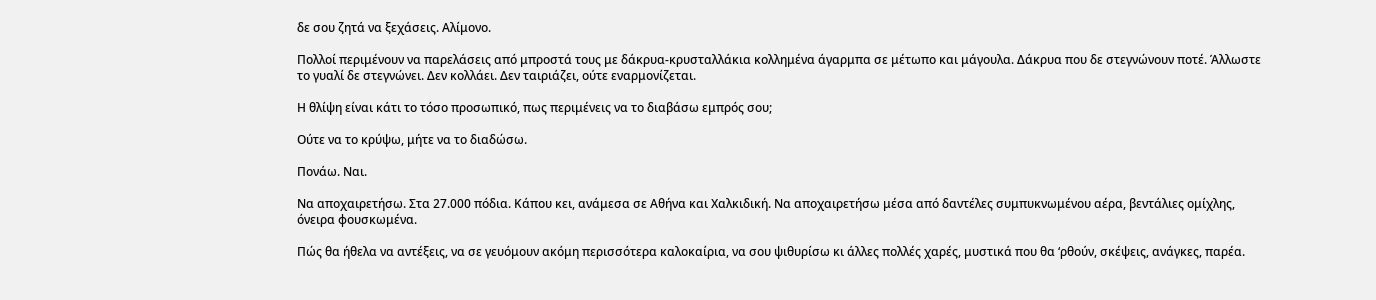δε σου ζητά να ξεχάσεις. Αλίμονο.

Πολλοί περιμένουν να παρελάσεις από μπροστά τους με δάκρυα-κρυσταλλάκια κολλημένα άγαρμπα σε μέτωπο και μάγουλα. Δάκρυα που δε στεγνώνουν ποτέ. Άλλωστε το γυαλί δε στεγνώνει. Δεν κολλάει. Δεν ταιριάζει, ούτε εναρμονίζεται.

Η θλίψη είναι κάτι το τόσο προσωπικό, πως περιμένεις να το διαβάσω εμπρός σου;

Ούτε να το κρύψω, μήτε να το διαδώσω.

Πονάω. Ναι.

Να αποχαιρετήσω. Στα 27.000 πόδια. Κάπου κει, ανάμεσα σε Αθήνα και Χαλκιδική. Να αποχαιρετήσω μέσα από δαντέλες συμπυκνωμένου αέρα, βεντάλιες ομίχλης, όνειρα φουσκωμένα.

Πώς θα ήθελα να αντέξεις, να σε γευόμουν ακόμη περισσότερα καλοκαίρια, να σου ψιθυρίσω κι άλλες πολλές χαρές, μυστικά που θα ‘ρθούν, σκέψεις, ανάγκες, παρέα.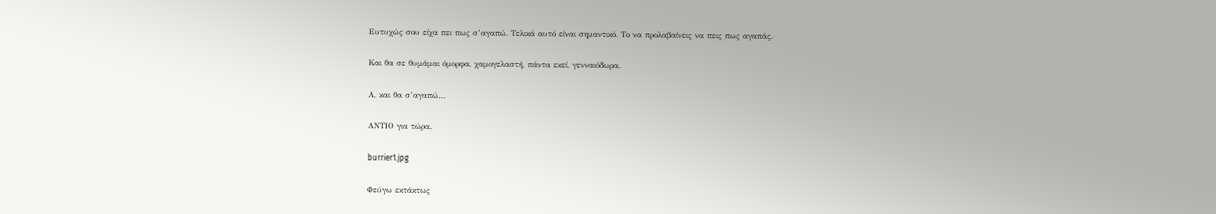Ευτυχώς σου είχα πει πως σ’αγαπώ. Τελικά αυτό είναι σημαντικό. Το να προλαβαίνεις να πεις πως αγαπάς.

Και θα σε θυμάμαι όμορφα, χαμογελαστή, πάντα εκεί, γενναιόδωρα.

Α, και θα σ’αγαπώ…

ΑΝΤΙΟ για τώρα.

burrier1.jpg

Φεύγω εκτάκτως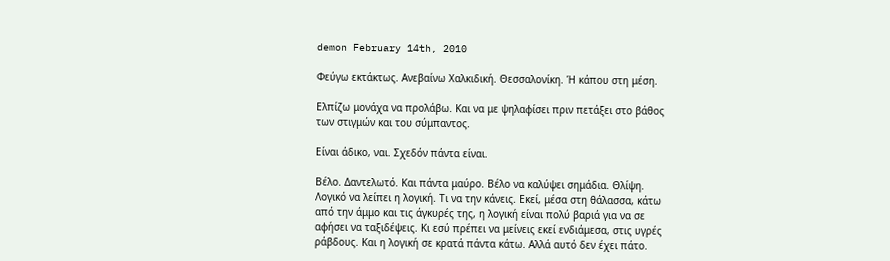demon February 14th, 2010

Φεύγω εκτάκτως. Ανεβαίνω Χαλκιδική. Θεσσαλονίκη. Ή κάπου στη μέση.

Ελπίζω μονάχα να προλάβω. Και να με ψηλαφίσει πριν πετάξει στο βάθος των στιγμών και του σύμπαντος.

Είναι άδικο, ναι. Σχεδόν πάντα είναι.

Βέλο. Δαντελωτό. Και πάντα μαύρο. Βέλο να καλύψει σημάδια. Θλίψη. Λογικό να λείπει η λογική. Τι να την κάνεις. Εκεί, μέσα στη θάλασσα, κάτω από την άμμο και τις άγκυρές της, η λογική είναι πολύ βαριά για να σε αφήσει να ταξιδέψεις. Κι εσύ πρέπει να μείνεις εκεί ενδιάμεσα, στις υγρές ράβδους. Και η λογική σε κρατά πάντα κάτω. Αλλά αυτό δεν έχει πάτο.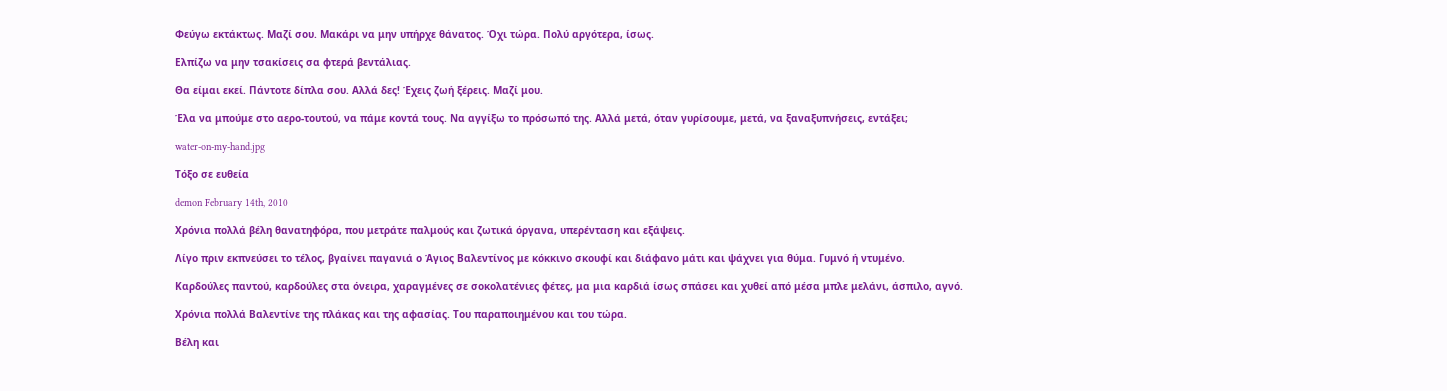Φεύγω εκτάκτως. Μαζί σου. Μακάρι να μην υπήρχε θάνατος. Όχι τώρα. Πολύ αργότερα, ίσως.

Ελπίζω να μην τσακίσεις σα φτερά βεντάλιας.

Θα είμαι εκεί. Πάντοτε δίπλα σου. Αλλά δες! Έχεις ζωή ξέρεις. Μαζί μου.

Έλα να μπούμε στο αερο-τουτού, να πάμε κοντά τους. Να αγγίξω το πρόσωπό της. Αλλά μετά, όταν γυρίσουμε, μετά, να ξαναξυπνήσεις, εντάξει;

water-on-my-hand.jpg

Τόξο σε ευθεία

demon February 14th, 2010

Χρόνια πολλά βέλη θανατηφόρα, που μετράτε παλμούς και ζωτικά όργανα, υπερένταση και εξάψεις.

Λίγο πριν εκπνεύσει το τέλος, βγαίνει παγανιά ο Άγιος Βαλεντίνος με κόκκινο σκουφί και διάφανο μάτι και ψάχνει για θύμα. Γυμνό ή ντυμένο.

Καρδούλες παντού, καρδούλες στα όνειρα, χαραγμένες σε σοκολατένιες φέτες, μα μια καρδιά ίσως σπάσει και χυθεί από μέσα μπλε μελάνι, άσπιλο, αγνό.

Χρόνια πολλά Βαλεντίνε της πλάκας και της αφασίας. Του παραποιημένου και του τώρα.

Βέλη και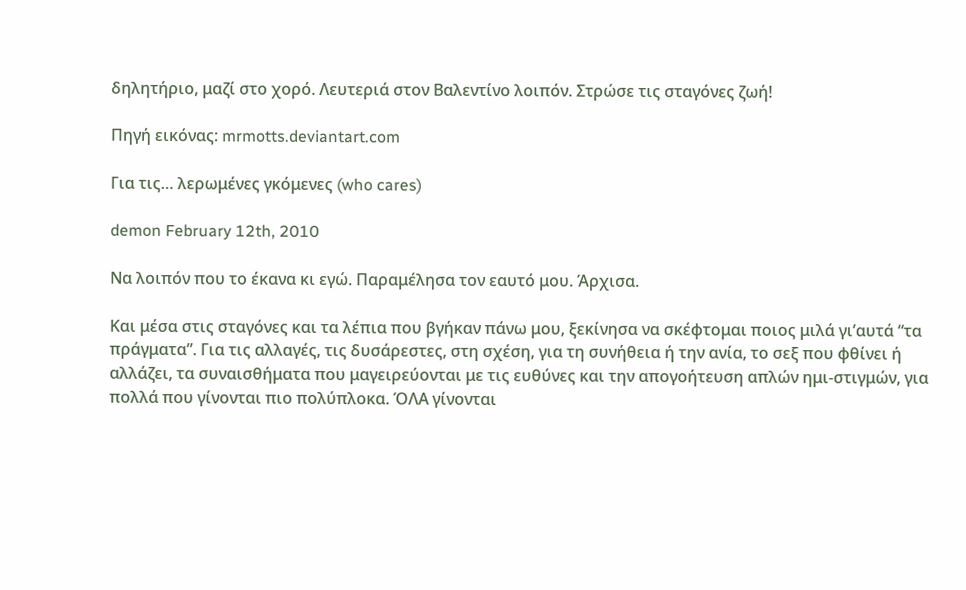δηλητήριο, μαζί στο χορό. Λευτεριά στον Βαλεντίνο λοιπόν. Στρώσε τις σταγόνες ζωή!

Πηγή εικόνας: mrmotts.deviantart.com

Για τις… λερωμένες γκόμενες (who cares)

demon February 12th, 2010

Να λοιπόν που το έκανα κι εγώ. Παραμέλησα τον εαυτό μου. Άρχισα.

Και μέσα στις σταγόνες και τα λέπια που βγήκαν πάνω μου, ξεκίνησα να σκέφτομαι ποιος μιλά γι’αυτά “τα πράγματα”. Για τις αλλαγές, τις δυσάρεστες, στη σχέση, για τη συνήθεια ή την ανία, το σεξ που φθίνει ή αλλάζει, τα συναισθήματα που μαγειρεύονται με τις ευθύνες και την απογοήτευση απλών ημι-στιγμών, για πολλά που γίνονται πιο πολύπλοκα. ΌΛΑ γίνονται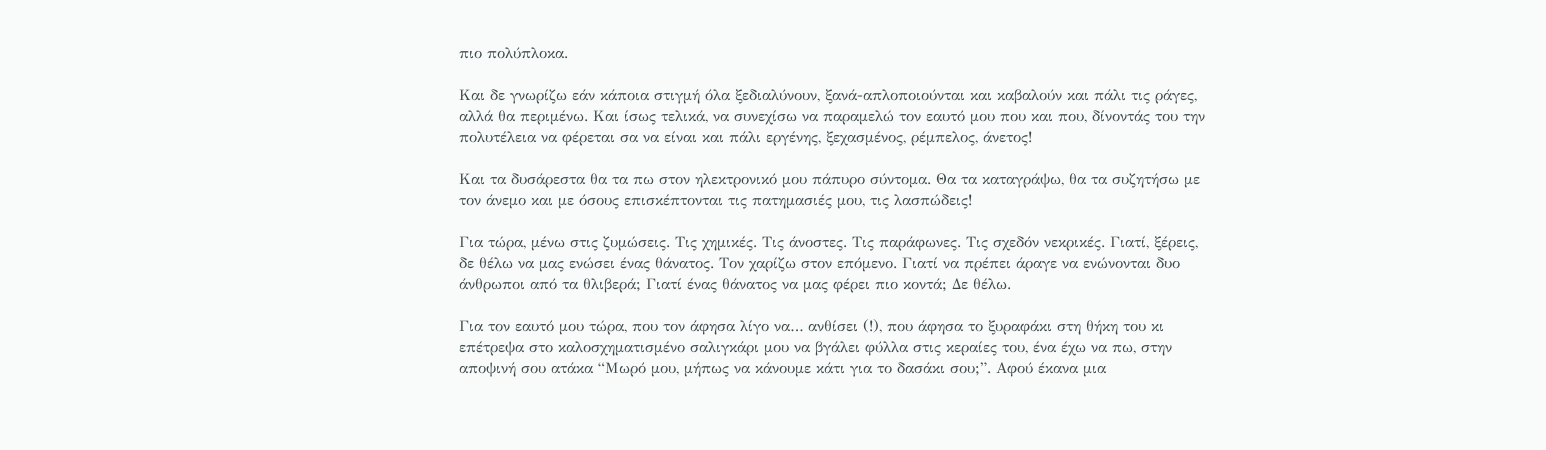πιο πολύπλοκα.

Και δε γνωρίζω εάν κάποια στιγμή όλα ξεδιαλύνουν, ξανά-απλοποιούνται και καβαλούν και πάλι τις ράγες, αλλά θα περιμένω. Και ίσως τελικά, να συνεχίσω να παραμελώ τον εαυτό μου που και που, δίνοντάς του την πολυτέλεια να φέρεται σα να είναι και πάλι εργένης, ξεχασμένος, ρέμπελος, άνετος!

Και τα δυσάρεστα θα τα πω στον ηλεκτρονικό μου πάπυρο σύντομα. Θα τα καταγράψω, θα τα συζητήσω με τον άνεμο και με όσους επισκέπτονται τις πατημασιές μου, τις λασπώδεις!

Για τώρα, μένω στις ζυμώσεις. Τις χημικές. Τις άνοστες. Τις παράφωνες. Τις σχεδόν νεκρικές. Γιατί, ξέρεις, δε θέλω να μας ενώσει ένας θάνατος. Τον χαρίζω στον επόμενο. Γιατί να πρέπει άραγε να ενώνονται δυο άνθρωποι από τα θλιβερά; Γιατί ένας θάνατος να μας φέρει πιο κοντά; Δε θέλω.

Για τον εαυτό μου τώρα, που τον άφησα λίγο να… ανθίσει (!), που άφησα το ξυραφάκι στη θήκη του κι επέτρεψα στο καλοσχηματισμένο σαλιγκάρι μου να βγάλει φύλλα στις κεραίες του, ένα έχω να πω, στην αποψινή σου ατάκα “Μωρό μου, μήπως να κάνουμε κάτι για το δασάκι σου;”. Αφού έκανα μια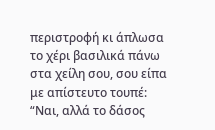περιστροφή κι άπλωσα το χέρι βασιλικά πάνω στα χείλη σου, σου είπα με απίστευτο τουπέ: “Ναι, αλλά το δάσος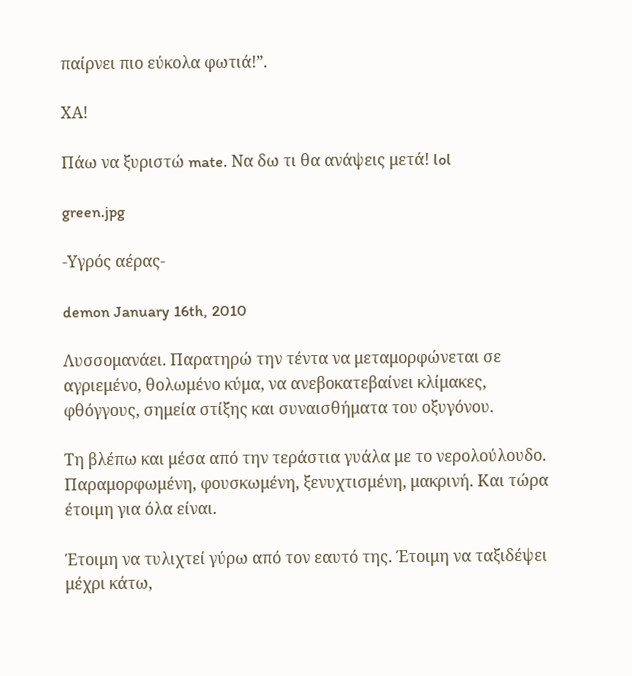παίρνει πιο εύκολα φωτιά!”.

ΧΑ!

Πάω να ξυριστώ mate. Να δω τι θα ανάψεις μετά! lol

green.jpg

-Υγρός αέρας-

demon January 16th, 2010

Λυσσομανάει. Παρατηρώ την τέντα να μεταμορφώνεται σε αγριεμένο, θολωμένο κύμα, να ανεβοκατεβαίνει κλίμακες, φθόγγους, σημεία στίξης και συναισθήματα του οξυγόνου.

Τη βλέπω και μέσα από την τεράστια γυάλα με το νερολούλουδο. Παραμορφωμένη, φουσκωμένη, ξενυχτισμένη, μακρινή. Και τώρα έτοιμη για όλα είναι.

Έτοιμη να τυλιχτεί γύρω από τον εαυτό της. Έτοιμη να ταξιδέψει μέχρι κάτω,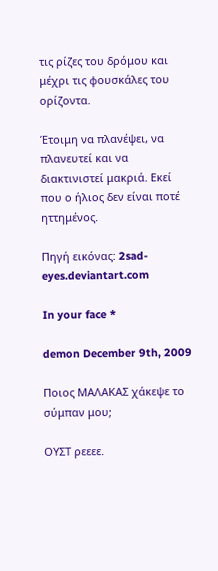τις ρίζες του δρόμου και μέχρι τις φουσκάλες του ορίζοντα.

Έτοιμη να πλανέψει, να πλανευτεί και να διακτινιστεί μακριά. Εκεί που ο ήλιος δεν είναι ποτέ ηττημένος.

Πηγή εικόνας: 2sad-eyes.deviantart.com

In your face *

demon December 9th, 2009

Ποιος ΜΑΛΑΚΑΣ χάκεψε το σύμπαν μου;

ΟΥΣΤ ρεεεε.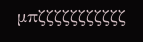μπζζζζζζζζζζζ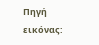Πηγή εικόνας: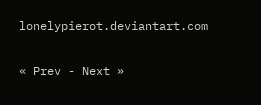lonelypierot.deviantart.com

« Prev - Next »